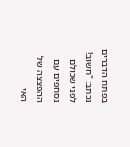בפתח הדברים נכתב: "חשוב! לפני שכולם נסחפים עם ההפצצה של האי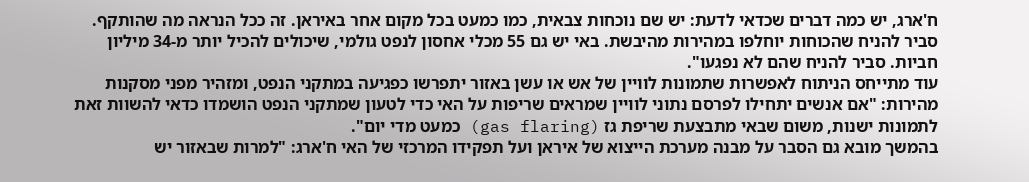ח'ארג, יש כמה דברים שכדאי לדעת: יש שם נוכחות צבאית, כמו כמעט בכל מקום אחר באיראן. זה ככל הנראה מה שהותקף. סביר להניח שהכוחות יוחלפו במהירות מהיבשת. באי יש גם 55 מכלי אחסון לנפט גולמי, שיכולים להכיל יותר מ-34 מיליון חביות. סביר להניח שהם לא נפגעו".
עוד מתייחס הניתוח לאפשרות שתמונות לוויין של אש או עשן באזור יתפרשו כפגיעה במתקני הנפט, ומזהיר מפני מסקנות מהירות: "אם אנשים יתחילו לפרסם נתוני לוויין שמראים שריפות על האי כדי לטעון שמתקני הנפט הושמדו כדאי להשוות זאת לתמונות ישנות, משום שבאי מתבצעת שריפת גז (gas flaring) כמעט מדי יום".
בהמשך מובא גם הסבר על מבנה מערכת הייצוא של איראן ועל תפקידו המרכזי של האי ח'ארג: "למרות שבאזור יש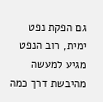גם הפקת נפט ימית, רוב הנפט מגיע למעשה מהיבשת דרך כמה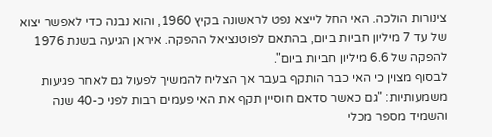צינורות הולכה. האי החל לייצא נפט לראשונה בקיץ 1960, והוא נבנה כדי לאפשר יצוא של עד 7 מיליון חביות ביום, בהתאם לפוטנציאל ההפקה. איראן הגיעה בשנת 1976 להפקה של 6.6 מיליון חביות ביום".
לבסוף מצוין כי האי כבר הותקף בעבר אך הצליח להמשיך לפעול גם לאחר פגיעות משמעותיות: "גם כאשר סדאם חוסיין תקף את האי פעמים רבות לפני כ-40 שנה והשמיד מספר מכלי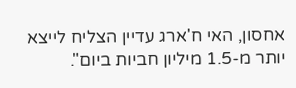אחסון, האי ח'ארג עדיין הצליח לייצא יותר מ-1.5 מיליון חביות ביום".